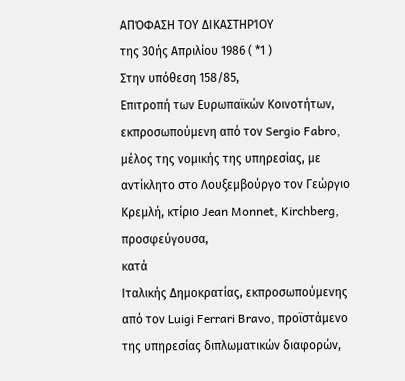ΑΠΌΦΑΣΗ ΤΟΥ ΔΙΚΑΣΤΗΡΊΟΥ
της 30ής Απριλίου 1986 ( *1 )
Στην υπόθεση 158/85,
Επιτροπή των Ευρωπαϊκών Κοινοτήτων, εκπροσωπούμενη από τον Sergio Fabro, μέλος της νομικής της υπηρεσίας, με αντίκλητο στο Λουξεμβούργο τον Γεώργιο Κρεμλή, κτίριο Jean Monnet, Kirchberg,
προσφεύγουσα,
κατά
Ιταλικής Δημοκρατίας, εκπροσωπούμενης από τον Luigi Ferrari Bravo, προϊστάμενο της υπηρεσίας διπλωματικών διαφορών,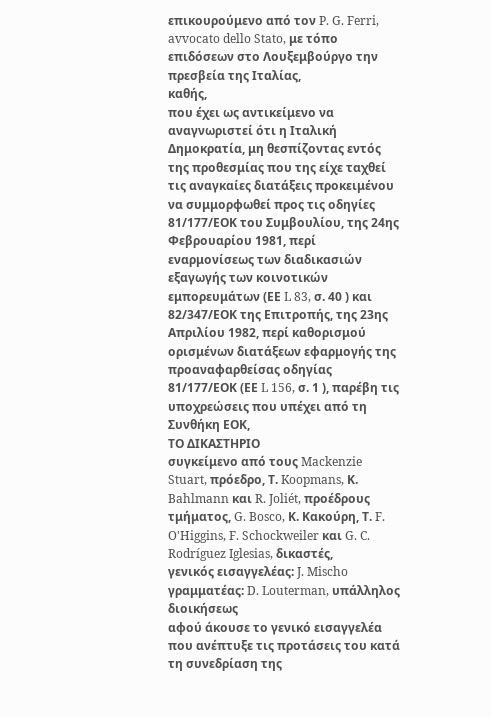επικουρούμενο από τον P. G. Ferri, avvocato dello Stato, με τόπο επιδόσεων στο Λουξεμβούργο την πρεσβεία της Ιταλίας,
καθής,
που έχει ως αντικείμενο να αναγνωριστεί ότι η Ιταλική Δημοκρατία, μη θεσπίζοντας εντός της προθεσμίας που της είχε ταχθεί τις αναγκαίες διατάξεις προκειμένου να συμμορφωθεί προς τις οδηγίες 81/177/ΕΟΚ του Συμβουλίου, της 24ης Φεβρουαρίου 1981, περί εναρμονίσεως των διαδικασιών εξαγωγής των κοινοτικών εμπορευμάτων (ΕΕ L 83, σ. 40 ) και 82/347/ΕΟΚ της Επιτροπής, της 23ης Απριλίου 1982, περί καθορισμού ορισμένων διατάξεων εφαρμογής της προαναφαρθείσας οδηγίας 81/177/ΕΟΚ (ΕΕ L 156, σ. 1 ), παρέβη τις υποχρεώσεις που υπέχει από τη Συνθήκη ΕΟΚ,
ΤΟ ΔΙΚΑΣΤΗΡΙΟ
συγκείμενο από τους Mackenzie Stuart, πρόεδρο, Τ. Koopmans, Κ. Bahlmann και R. Joliét, προέδρους τμήματος, G. Bosco, Κ. Κακούρη, Τ. F. O'Higgins, F. Schockweiler και G. C. Rodríguez Iglesias, δικαστές,
γενικός εισαγγελέας: J. Mischo
γραμματέας: D. Louterman, υπάλληλος διοικήσεως
αφού άκουσε το γενικό εισαγγελέα που ανέπτυξε τις προτάσεις του κατά τη συνεδρίαση της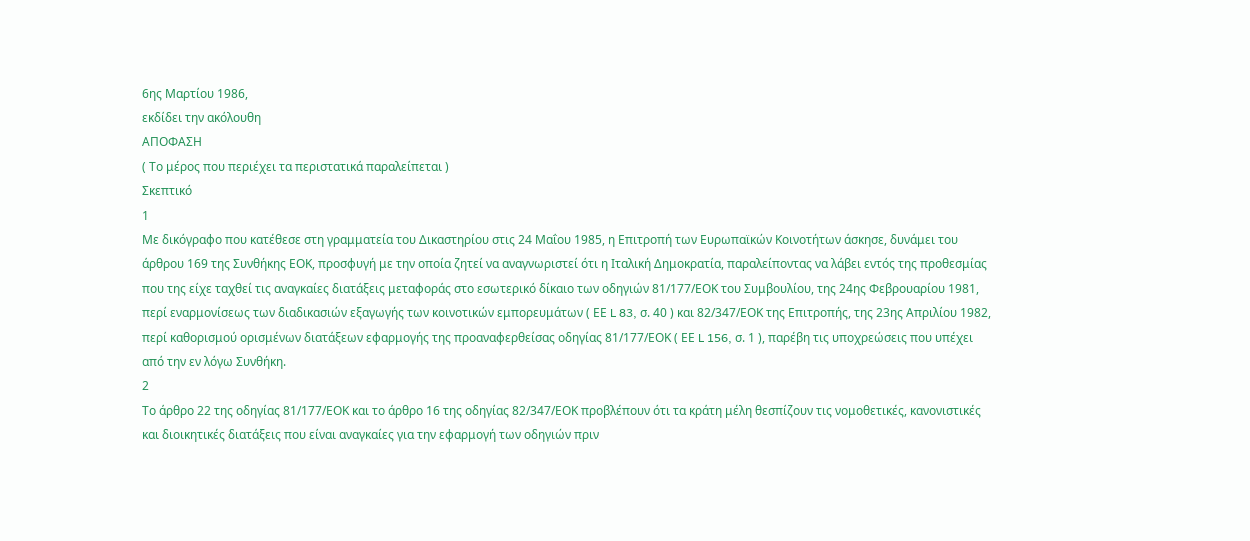6ης Μαρτίου 1986,
εκδίδει την ακόλουθη
ΑΠΟΦΑΣΗ
( Το μέρος που περιέχει τα περιστατικά παραλείπεται )
Σκεπτικό
1
Με δικόγραφο που κατέθεσε στη γραμματεία του Δικαστηρίου στις 24 Μαΐου 1985, η Επιτροπή των Ευρωπαϊκών Κοινοτήτων άσκησε, δυνάμει του άρθρου 169 της Συνθήκης ΕΟΚ, προσφυγή με την οποία ζητεί να αναγνωριστεί ότι η Ιταλική Δημοκρατία, παραλείποντας να λάβει εντός της προθεσμίας που της είχε ταχθεί τις αναγκαίες διατάξεις μεταφοράς στο εσωτερικό δίκαιο των οδηγιών 81/177/ΕΟΚ του Συμβουλίου, της 24ης Φεβρουαρίου 1981, περί εναρμονίσεως των διαδικασιών εξαγωγής των κοινοτικών εμπορευμάτων ( ΕΕ L 83, σ. 40 ) και 82/347/ΕΟΚ της Επιτροπής, της 23ης Απριλίου 1982, περί καθορισμού ορισμένων διατάξεων εφαρμογής της προαναφερθείσας οδηγίας 81/177/ΕΟΚ ( ΕΕ L 156, σ. 1 ), παρέβη τις υποχρεώσεις που υπέχει από την εν λόγω Συνθήκη.
2
Το άρθρο 22 της οδηγίας 81/177/ΕΟΚ και το άρθρο 16 της οδηγίας 82/347/ΕΟΚ προβλέπουν ότι τα κράτη μέλη θεσπίζουν τις νομοθετικές, κανονιστικές και διοικητικές διατάξεις που είναι αναγκαίες για την εφαρμογή των οδηγιών πριν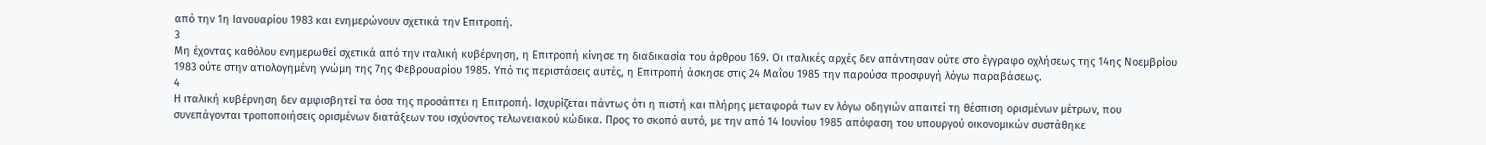από την 1η Ιανουαρίου 1983 και ενημερώνουν σχετικά την Επιτροπή.
3
Μη έχοντας καθόλου ενημερωθεί σχετικά από την ιταλική κυβέρνηση, η Επιτροπή κίνησε τη διαδικασία του άρθρου 169. Οι ιταλικές αρχές δεν απάντησαν ούτε στο έγγραφο οχλήσεως της 14ης Νοεμβρίου 1983 ούτε στην ατιολογημένη γνώμη της 7ης Φεβρουαρίου 1985. Υπό τις περιστάσεις αυτές, η Επιτροπή άσκησε στις 24 Μαΐου 1985 την παρούσα προσφυγή λόγω παραβάσεως.
4
Η ιταλική κυβέρνηση δεν αμφισβητεί τα όσα της προσάπτει η Επιτροπή. Ισχυρίζεται πάντως ότι η πιστή και πλήρης μεταφορά των εν λόγω οδηγιών απαιτεί τη θέσπιση ορισμένων μέτρων, που συνεπάγονται τροποποιήσεις ορισμένων διατάξεων του ισχύοντος τελωνειακού κώδικα. Προς το σκοπό αυτό, με την από 14 Ιουνίου 1985 απόφαση του υπουργού οικονομικών συστάθηκε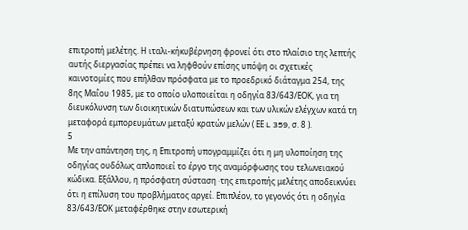επιτροπή μελέτης. Η ιταλι-κήκυβέρνηση φρονεί ότι στο πλαίσιο της λεπτής αυτής διεργασίας πρέπει να ληφθούν επίσης υπόψη οι σχετικές καινοτομίες που επήλθαν πρόσφατα με το προεδρικό διάταγμα 254, της 8ης Μαΐου 1985, με το οποίο υλοποιείται η οδηγία 83/643/ΕΟΚ, για τη διευκόλυνση των διοικητικών διατυπώσεων και των υλικών ελέγχων κατά τη μεταφορά εμπορευμάτων μεταξύ κρατών μελών ( ΕΕ L 359, σ. 8 ).
5
Με την απάντηση της, η Επιτροπή υπογραμμίζει ότι η μη υλοποίηση της οδηγίας ουδόλως απλοποιεί το έργο της αναμόρφωσης του τελωνειακού κώδικα. Εξάλλου, η πρόσφατη σύσταση ·της επιτροπής μελέτης αποδεικνύει ότι η επίλυση του προβλήματος αργεί. Επιπλέον, το γεγονός ότι η οδηγία 83/643/ΕΟΚ μεταφέρθηκε στην εσωτερική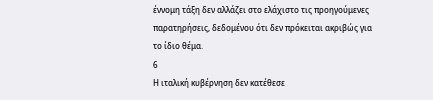έννομη τάξη δεν αλλάζει στο ελάχιστο τις προηγούμενες παρατηρήσεις, δεδομένου ότι δεν πρόκειται ακριβώς για το ίδιο θέμα.
6
Η ιταλική κυβέρνηση δεν κατέθεσε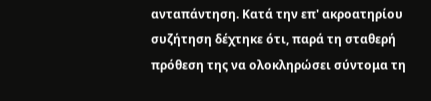ανταπάντηση. Κατά την επ' ακροατηρίου συζήτηση δέχτηκε ότι, παρά τη σταθερή πρόθεση της να ολοκληρώσει σύντομα τη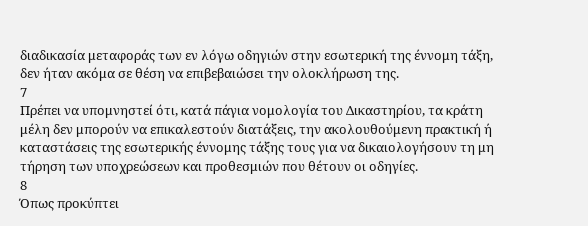διαδικασία μεταφοράς των εν λόγω οδηγιών στην εσωτερική της έννομη τάξη, δεν ήταν ακόμα σε θέση να επιβεβαιώσει την ολοκλήρωση της.
7
Πρέπει να υπομνηστεί ότι, κατά πάγια νομολογία του Δικαστηρίου, τα κράτη μέλη δεν μπορούν να επικαλεστούν διατάξεις, την ακολουθούμενη πρακτική ή καταστάσεις της εσωτερικής έννομης τάξης τους για να δικαιολογήσουν τη μη τήρηση των υποχρεώσεων και προθεσμιών που θέτουν οι οδηγίες.
8
Όπως προκύπτει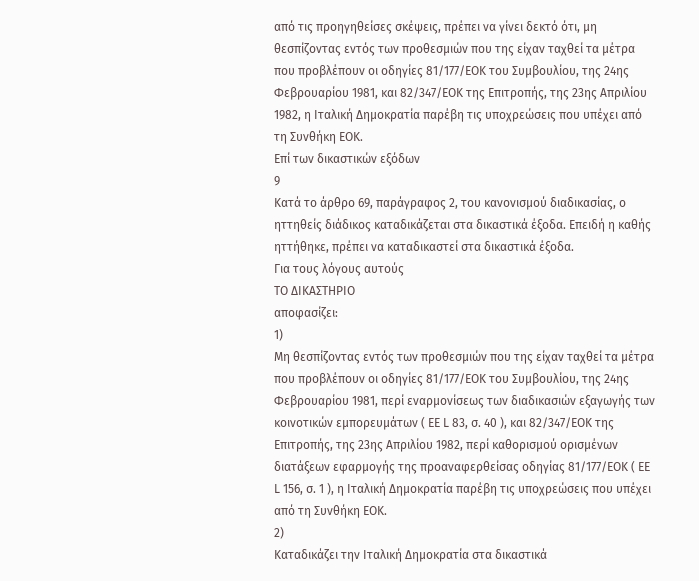από τις προηγηθείσες σκέψεις, πρέπει να γίνει δεκτό ότι, μη θεσπίζοντας εντός των προθεσμιών που της είχαν ταχθεί τα μέτρα που προβλέπουν οι οδηγίες 81/177/ΕΟΚ του Συμβουλίου, της 24ης Φεβρουαρίου 1981, και 82/347/ΕΟΚ της Επιτροπής, της 23ης Απριλίου 1982, η Ιταλική Δημοκρατία παρέβη τις υποχρεώσεις που υπέχει από τη Συνθήκη ΕΟΚ.
Επί των δικαστικών εξόδων
9
Κατά το άρθρο 69, παράγραφος 2, του κανονισμού διαδικασίας, ο ηττηθείς διάδικος καταδικάζεται στα δικαστικά έξοδα. Επειδή η καθής ηττήθηκε, πρέπει να καταδικαστεί στα δικαστικά έξοδα.
Για τους λόγους αυτούς
ΤΟ ΔΙΚΑΣΤΗΡΙΟ
αποφασίζει:
1)
Μη θεσπίζοντας εντός των προθεσμιών που της είχαν ταχθεί τα μέτρα που προβλέπουν οι οδηγίες 81/177/ΕΟΚ του Συμβουλίου, της 24ης Φεβρουαρίου 1981, περί εναρμονίσεως των διαδικασιών εξαγωγής των κοινοτικών εμπορευμάτων ( ΕΕ L 83, σ. 40 ), και 82/347/ΕΟΚ της Επιτροπής, της 23ης Απριλίου 1982, περί καθορισμού ορισμένων διατάξεων εφαρμογής της προαναφερθείσας οδηγίας 81/177/ΕΟΚ ( ΕΕ L 156, σ. 1 ), η Ιταλική Δημοκρατία παρέβη τις υποχρεώσεις που υπέχει από τη Συνθήκη ΕΟΚ.
2)
Καταδικάζει την Ιταλική Δημοκρατία στα δικαστικά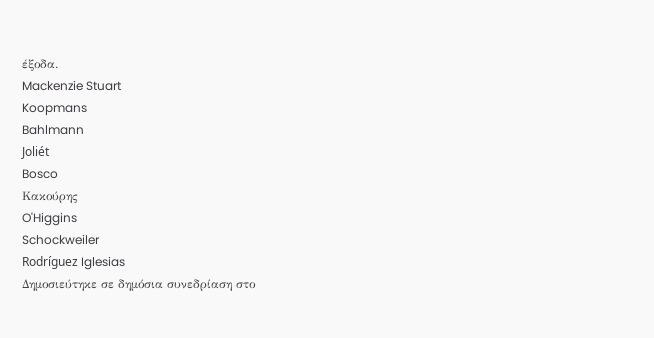έξοδα.
Mackenzie Stuart
Koopmans
Bahlmann
Joliét
Bosco
Κακούρης
O'Higgins
Schockweiler
Rodríguez Iglesias
Δημοσιεύτηκε σε δημόσια συνεδρίαση στο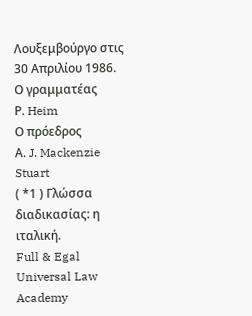Λουξεμβούργο στις 30 Απριλίου 1986.
Ο γραμματέας
Ρ. Heim
Ο πρόεδρος
Α. J. Mackenzie Stuart
( *1 ) Γλώσσα διαδικασίας: η ιταλική.
Full & Egal Universal Law Academy